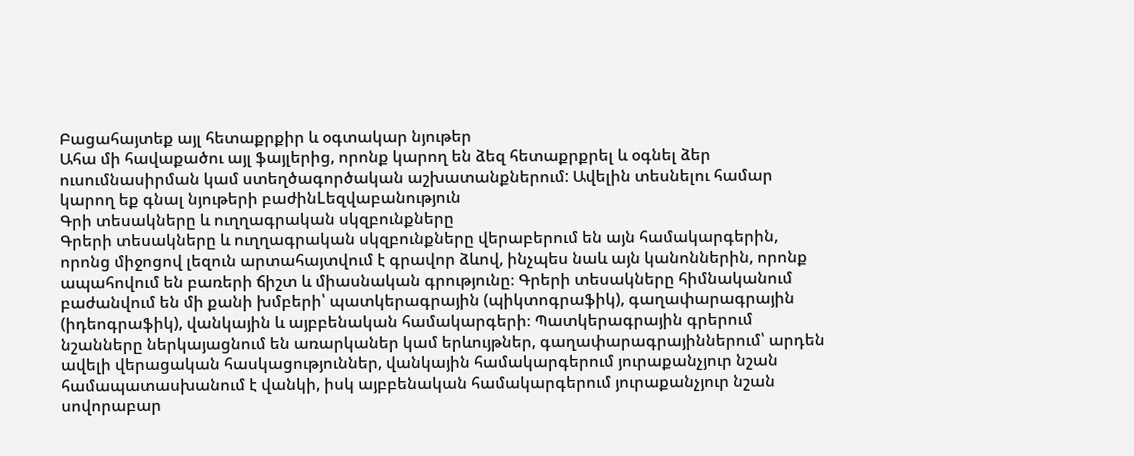Բացահայտեք այլ հետաքրքիր և օգտակար նյութեր
Ահա մի հավաքածու այլ ֆայլերից, որոնք կարող են ձեզ հետաքրքրել և օգնել ձեր ուսումնասիրման կամ ստեղծագործական աշխատանքներում: Ավելին տեսնելու համար կարող եք գնալ նյութերի բաժինLեզվաբանություն
Գրի տեսակները և ուղղագրական սկզբունքները
Գրերի տեսակները և ուղղագրական սկզբունքները վերաբերում են այն համակարգերին, որոնց միջոցով լեզուն արտահայտվում է գրավոր ձևով, ինչպես նաև այն կանոններին, որոնք ապահովում են բառերի ճիշտ և միասնական գրությունը։ Գրերի տեսակները հիմնականում բաժանվում են մի քանի խմբերի՝ պատկերագրային (պիկտոգրաֆիկ), գաղափարագրային (իդեոգրաֆիկ), վանկային և այբբենական համակարգերի։ Պատկերագրային գրերում նշանները ներկայացնում են առարկաներ կամ երևույթներ, գաղափարագրայիններում՝ արդեն ավելի վերացական հասկացություններ, վանկային համակարգերում յուրաքանչյուր նշան համապատասխանում է վանկի, իսկ այբբենական համակարգերում յուրաքանչյուր նշան սովորաբար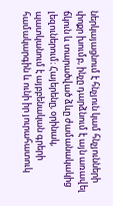ներկայացնում է հնչյուն կամ հնչյունների փոքր խումբ, ինչը դարձնում է այն առավել ճկուն և տարածված ձևը ժամանակակից լեզուներում։ Հայերենը, օրինակ, պատկանում է այբբենական գրերի համակարգին և ունի իր յուրահատուկ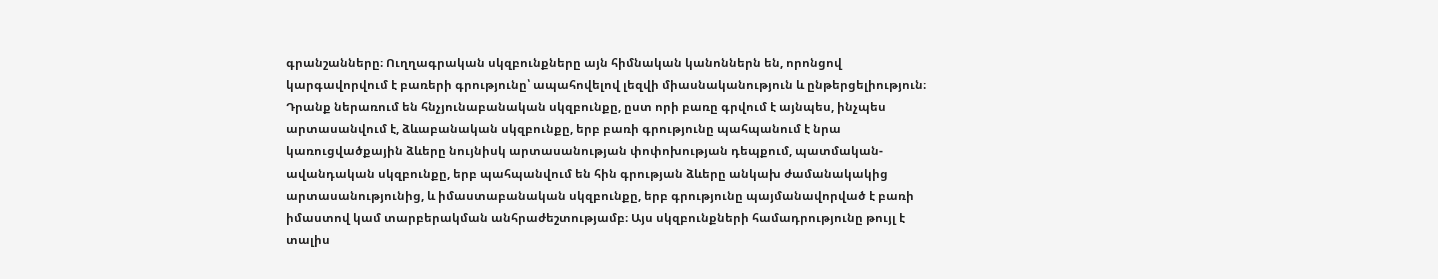գրանշանները։ Ուղղագրական սկզբունքները այն հիմնական կանոններն են, որոնցով կարգավորվում է բառերի գրությունը՝ ապահովելով լեզվի միասնականություն և ընթերցելիություն։ Դրանք ներառում են հնչյունաբանական սկզբունքը, ըստ որի բառը գրվում է այնպես, ինչպես արտասանվում է, ձևաբանական սկզբունքը, երբ բառի գրությունը պահպանում է նրա կառուցվածքային ձևերը նույնիսկ արտասանության փոփոխության դեպքում, պատմական-ավանդական սկզբունքը, երբ պահպանվում են հին գրության ձևերը անկախ ժամանակակից արտասանությունից, և իմաստաբանական սկզբունքը, երբ գրությունը պայմանավորված է բառի իմաստով կամ տարբերակման անհրաժեշտությամբ։ Այս սկզբունքների համադրությունը թույլ է տալիս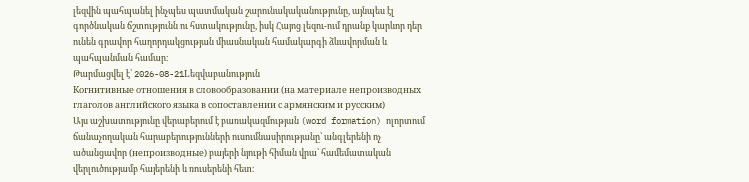լեզվին պահպանել ինչպես պատմական շարունակականությունը, այնպես էլ գործնական ճշտությունն ու հստակությունը, իսկ Հայոց լեզու-ում դրանք կարևոր դեր ունեն գրավոր հաղորդակցության միասնական համակարգի ձևավորման և պահպանման համար։
Թարմացվել է՝ 2026-08-21Lեզվաբանություն
Когнитивные отношения в словообразовании (на материале непроизводных глаголов английского языка в сопоставлении с армянским и русским)
Այս աշխատությունը վերաբերում է բառակազմության (word formation) ոլորտում ճանաչողական հարաբերությունների ուսումնասիրությանը՝ անգլերենի ոչ ածանցավոր (непроизводные) բայերի նյութի հիման վրա՝ համեմատական վերլուծությամբ հայերենի և ռուսերենի հետ։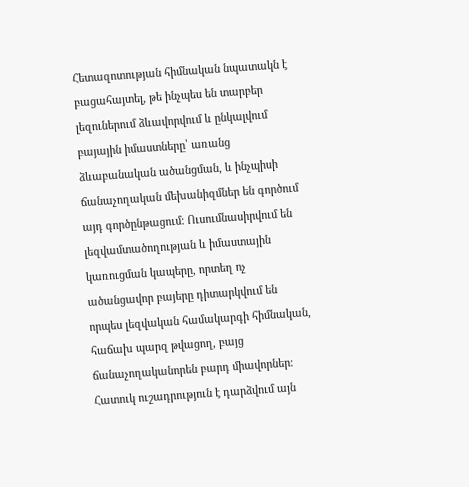Հետազոտության հիմնական նպատակն է բացահայտել, թե ինչպես են տարբեր լեզուներում ձևավորվում և ընկալվում բայային իմաստները՝ առանց ձևաբանական ածանցման, և ինչպիսի ճանաչողական մեխանիզմներ են գործում այդ գործընթացում։ Ուսումնասիրվում են լեզվամտածողության և իմաստային կառուցման կապերը, որտեղ ոչ ածանցավոր բայերը դիտարկվում են որպես լեզվական համակարգի հիմնական, հաճախ պարզ թվացող, բայց ճանաչողականորեն բարդ միավորներ։ Հատուկ ուշադրություն է դարձվում այն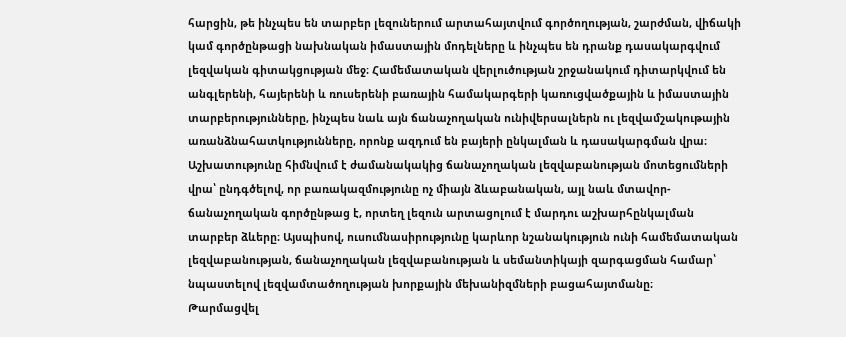հարցին, թե ինչպես են տարբեր լեզուներում արտահայտվում գործողության, շարժման, վիճակի կամ գործընթացի նախնական իմաստային մոդելները և ինչպես են դրանք դասակարգվում լեզվական գիտակցության մեջ։ Համեմատական վերլուծության շրջանակում դիտարկվում են անգլերենի, հայերենի և ռուսերենի բառային համակարգերի կառուցվածքային և իմաստային տարբերությունները, ինչպես նաև այն ճանաչողական ունիվերսալներն ու լեզվամշակութային առանձնահատկությունները, որոնք ազդում են բայերի ընկալման և դասակարգման վրա։ Աշխատությունը հիմնվում է ժամանակակից ճանաչողական լեզվաբանության մոտեցումների վրա՝ ընդգծելով, որ բառակազմությունը ոչ միայն ձևաբանական, այլ նաև մտավոր-ճանաչողական գործընթաց է, որտեղ լեզուն արտացոլում է մարդու աշխարհընկալման տարբեր ձևերը։ Այսպիսով, ուսումնասիրությունը կարևոր նշանակություն ունի համեմատական լեզվաբանության, ճանաչողական լեզվաբանության և սեմանտիկայի զարգացման համար՝ նպաստելով լեզվամտածողության խորքային մեխանիզմների բացահայտմանը։
Թարմացվել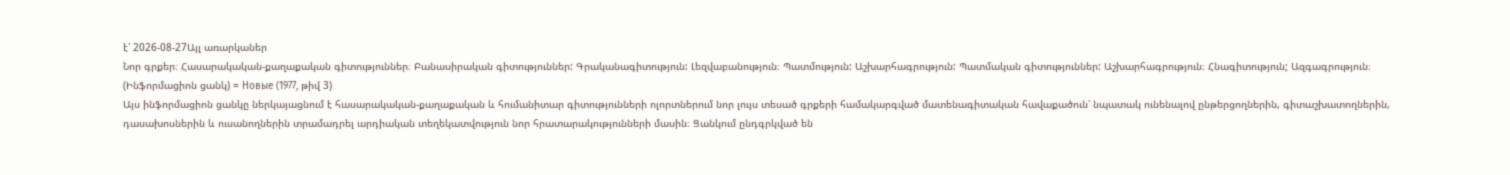է՝ 2026-08-27Այլ առարկաներ
Նոր գրքեր։ Հասարակական-քաղաքական գիտություններ։ Բանասիրական գիտություններ: Գրականագիտություն: Լեզվաբանություն։ Պատմություն: Աշխարհագրություն: Պատմական գիտություններ: Աշխարհագրություն։ Հնագիտություն; Ազգագրություն։ (Ինֆորմացիոն ցանկ) = Новые (1977, թիվ 3)
Այս ինֆորմացիոն ցանկը ներկայացնում է հասարակական-քաղաքական և հումանիտար գիտությունների ոլորտներում նոր լույս տեսած գրքերի համակարգված մատենագիտական հավաքածուն՝ նպատակ ունենալով ընթերցողներին, գիտաշխատողներին, դասախոսներին և ուսանողներին տրամադրել արդիական տեղեկատվություն նոր հրատարակությունների մասին։ Ցանկում ընդգրկված են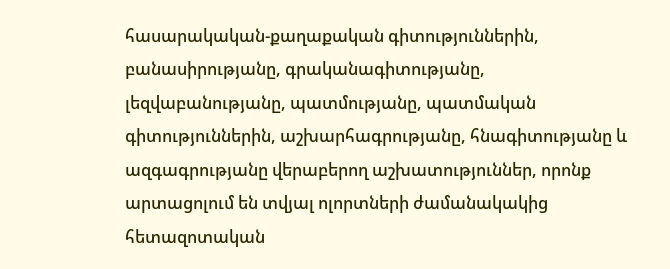հասարակական-քաղաքական գիտություններին, բանասիրությանը, գրականագիտությանը, լեզվաբանությանը, պատմությանը, պատմական գիտություններին, աշխարհագրությանը, հնագիտությանը և ազգագրությանը վերաբերող աշխատություններ, որոնք արտացոլում են տվյալ ոլորտների ժամանակակից հետազոտական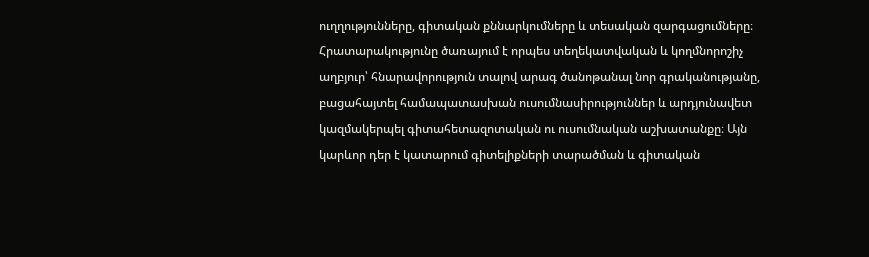ուղղությունները, գիտական քննարկումները և տեսական զարգացումները։ Հրատարակությունը ծառայում է որպես տեղեկատվական և կողմնորոշիչ աղբյուր՝ հնարավորություն տալով արագ ծանոթանալ նոր գրականությանը, բացահայտել համապատասխան ուսումնասիրություններ և արդյունավետ կազմակերպել գիտահետազոտական ու ուսումնական աշխատանքը։ Այն կարևոր դեր է կատարում գիտելիքների տարածման և գիտական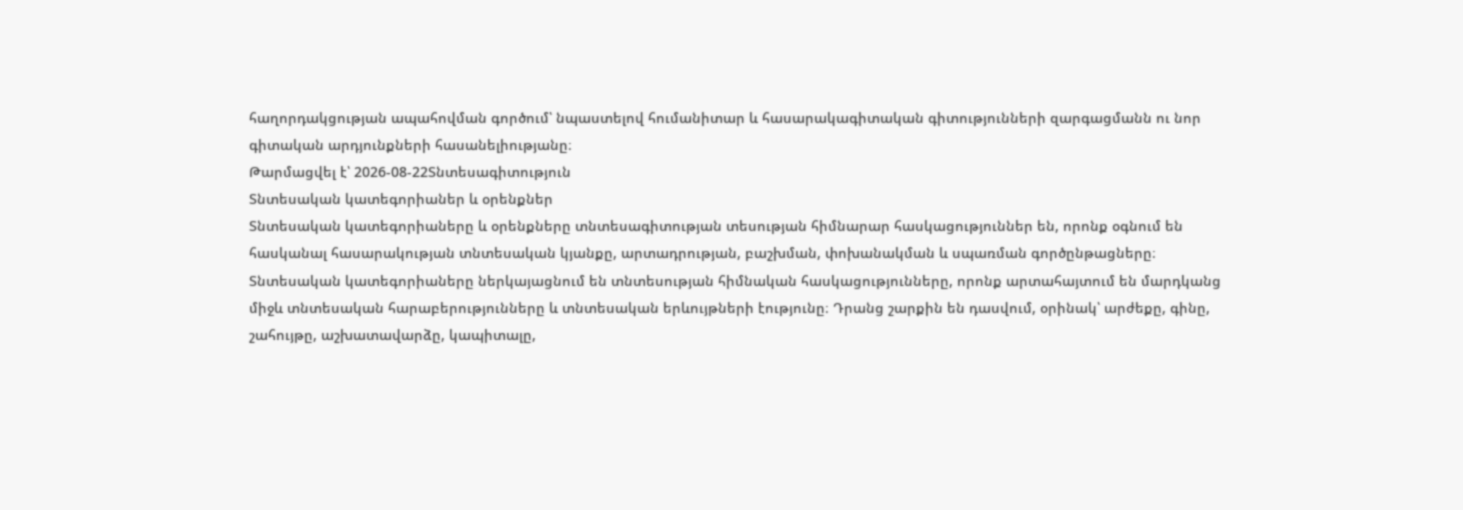հաղորդակցության ապահովման գործում՝ նպաստելով հումանիտար և հասարակագիտական գիտությունների զարգացմանն ու նոր գիտական արդյունքների հասանելիությանը։
Թարմացվել է՝ 2026-08-22Տնտեսագիտություն
Տնտեսական կատեգորիաներ և օրենքներ
Տնտեսական կատեգորիաները և օրենքները տնտեսագիտության տեսության հիմնարար հասկացություններ են, որոնք օգնում են հասկանալ հասարակության տնտեսական կյանքը, արտադրության, բաշխման, փոխանակման և սպառման գործընթացները։ Տնտեսական կատեգորիաները ներկայացնում են տնտեսության հիմնական հասկացությունները, որոնք արտահայտում են մարդկանց միջև տնտեսական հարաբերությունները և տնտեսական երևույթների էությունը։ Դրանց շարքին են դասվում, օրինակ՝ արժեքը, գինը, շահույթը, աշխատավարձը, կապիտալը,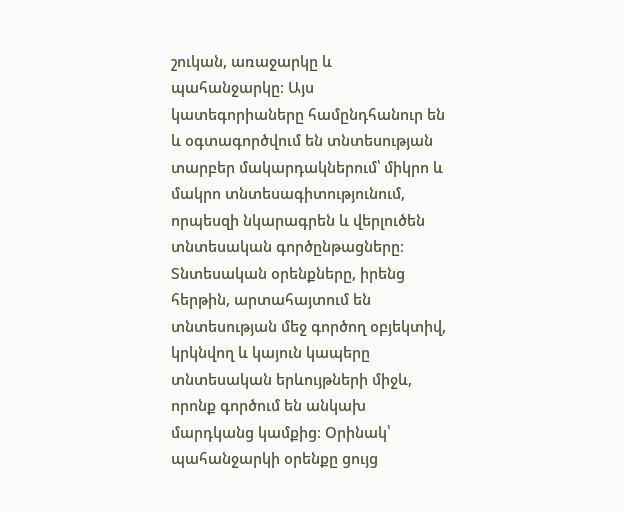շուկան, առաջարկը և պահանջարկը։ Այս կատեգորիաները համընդհանուր են և օգտագործվում են տնտեսության տարբեր մակարդակներում՝ միկրո և մակրո տնտեսագիտությունում, որպեսզի նկարագրեն և վերլուծեն տնտեսական գործընթացները։ Տնտեսական օրենքները, իրենց հերթին, արտահայտում են տնտեսության մեջ գործող օբյեկտիվ, կրկնվող և կայուն կապերը տնտեսական երևույթների միջև, որոնք գործում են անկախ մարդկանց կամքից։ Օրինակ՝ պահանջարկի օրենքը ցույց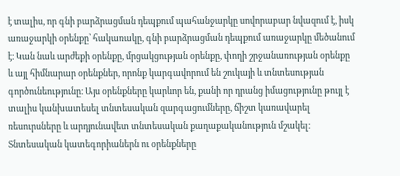է տալիս, որ գնի բարձրացման դեպքում պահանջարկը սովորաբար նվազում է, իսկ առաջարկի օրենքը՝ հակառակը, գնի բարձրացման դեպքում առաջարկը մեծանում է։ Կան նաև արժեքի օրենքը, մրցակցության օրենքը, փողի շրջանառության օրենքը և այլ հիմնարար օրենքներ, որոնք կարգավորում են շուկայի և տնտեսության գործունեությունը։ Այս օրենքները կարևոր են, քանի որ դրանց իմացությունը թույլ է տալիս կանխատեսել տնտեսական զարգացումները, ճիշտ կառավարել ռեսուրսները և արդյունավետ տնտեսական քաղաքականություն մշակել։ Տնտեսական կատեգորիաներն ու օրենքները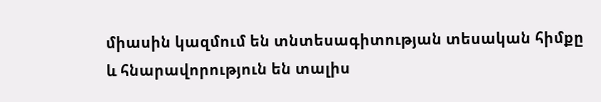միասին կազմում են տնտեսագիտության տեսական հիմքը և հնարավորություն են տալիս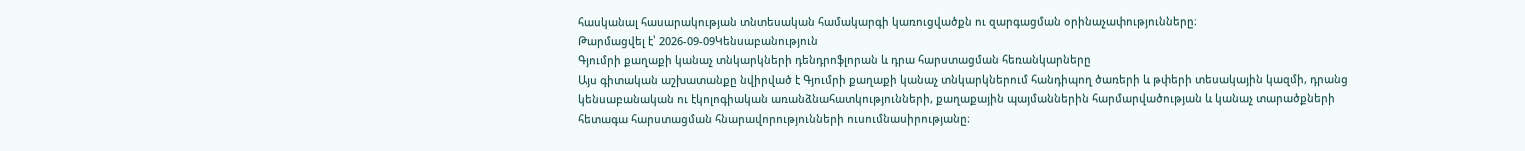հասկանալ հասարակության տնտեսական համակարգի կառուցվածքն ու զարգացման օրինաչափությունները։
Թարմացվել է՝ 2026-09-09Կենսաբանություն
Գյումրի քաղաքի կանաչ տնկարկների դենդրոֆլորան և դրա հարստացման հեռանկարները
Այս գիտական աշխատանքը նվիրված է Գյումրի քաղաքի կանաչ տնկարկներում հանդիպող ծառերի և թփերի տեսակային կազմի, դրանց կենսաբանական ու էկոլոգիական առանձնահատկությունների, քաղաքային պայմաններին հարմարվածության և կանաչ տարածքների հետագա հարստացման հնարավորությունների ուսումնասիրությանը։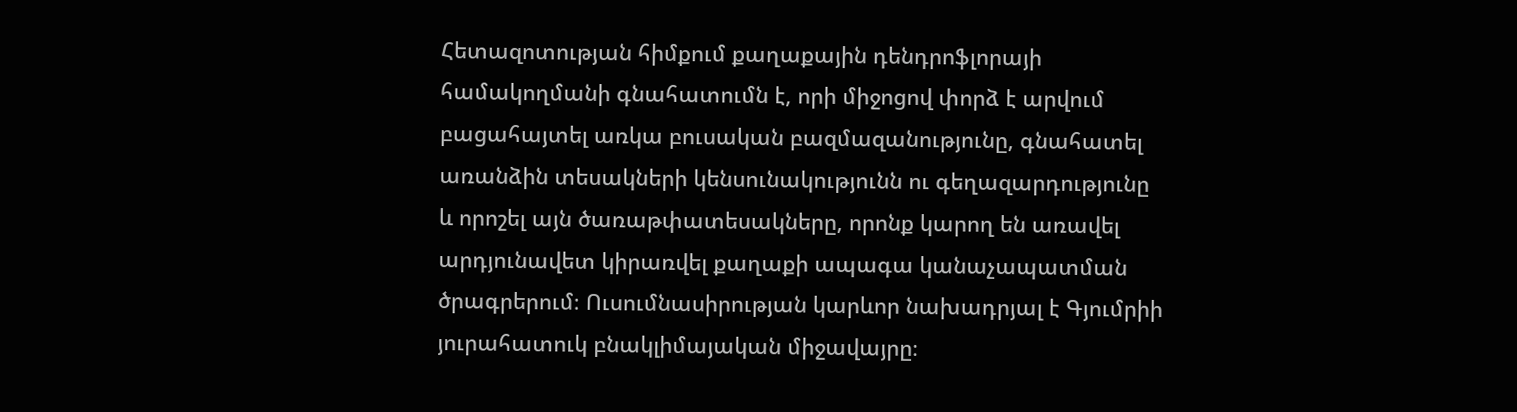Հետազոտության հիմքում քաղաքային դենդրոֆլորայի համակողմանի գնահատումն է, որի միջոցով փորձ է արվում բացահայտել առկա բուսական բազմազանությունը, գնահատել առանձին տեսակների կենսունակությունն ու գեղազարդությունը և որոշել այն ծառաթփատեսակները, որոնք կարող են առավել արդյունավետ կիրառվել քաղաքի ապագա կանաչապատման ծրագրերում։ Ուսումնասիրության կարևոր նախադրյալ է Գյումրիի յուրահատուկ բնակլիմայական միջավայրը։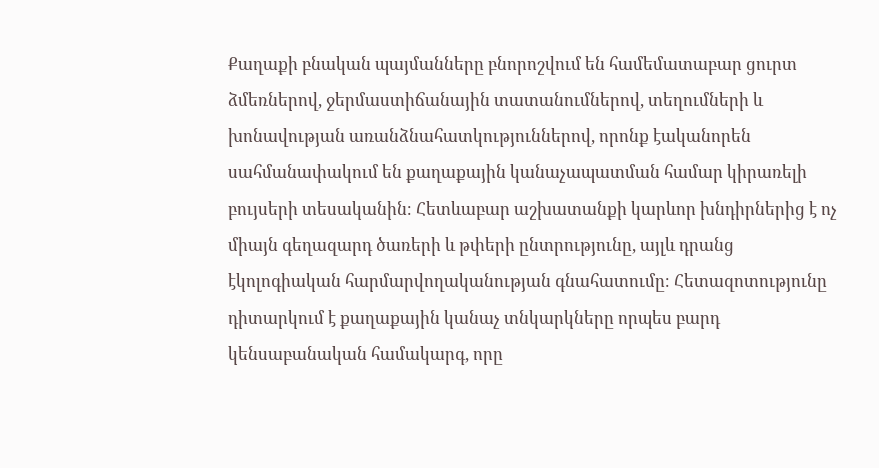Քաղաքի բնական պայմանները բնորոշվում են համեմատաբար ցուրտ ձմեռներով, ջերմաստիճանային տատանումներով, տեղումների և խոնավության առանձնահատկություններով, որոնք էականորեն սահմանափակում են քաղաքային կանաչապատման համար կիրառելի բույսերի տեսականին։ Հետևաբար աշխատանքի կարևոր խնդիրներից է ոչ միայն գեղազարդ ծառերի և թփերի ընտրությունը, այլև դրանց էկոլոգիական հարմարվողականության գնահատումը։ Հետազոտությունը դիտարկում է քաղաքային կանաչ տնկարկները որպես բարդ կենսաբանական համակարգ, որը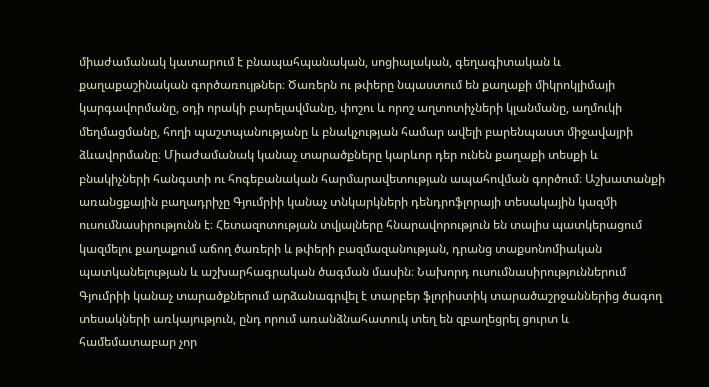միաժամանակ կատարում է բնապահպանական, սոցիալական, գեղագիտական և քաղաքաշինական գործառույթներ։ Ծառերն ու թփերը նպաստում են քաղաքի միկրոկլիմայի կարգավորմանը, օդի որակի բարելավմանը, փոշու և որոշ աղտոտիչների կլանմանը, աղմուկի մեղմացմանը, հողի պաշտպանությանը և բնակչության համար ավելի բարենպաստ միջավայրի ձևավորմանը։ Միաժամանակ կանաչ տարածքները կարևոր դեր ունեն քաղաքի տեսքի և բնակիչների հանգստի ու հոգեբանական հարմարավետության ապահովման գործում։ Աշխատանքի առանցքային բաղադրիչը Գյումրիի կանաչ տնկարկների դենդրոֆլորայի տեսակային կազմի ուսումնասիրությունն է։ Հետազոտության տվյալները հնարավորություն են տալիս պատկերացում կազմելու քաղաքում աճող ծառերի և թփերի բազմազանության, դրանց տաքսոնոմիական պատկանելության և աշխարհագրական ծագման մասին։ Նախորդ ուսումնասիրություններում Գյումրիի կանաչ տարածքներում արձանագրվել է տարբեր ֆլորիստիկ տարածաշրջաններից ծագող տեսակների առկայություն, ընդ որում առանձնահատուկ տեղ են զբաղեցրել ցուրտ և համեմատաբար չոր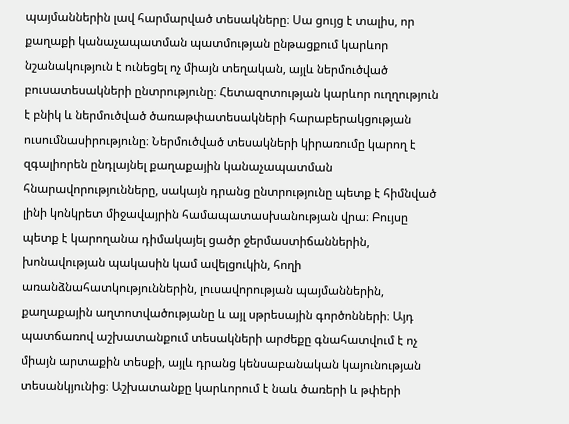պայմաններին լավ հարմարված տեսակները։ Սա ցույց է տալիս, որ քաղաքի կանաչապատման պատմության ընթացքում կարևոր նշանակություն է ունեցել ոչ միայն տեղական, այլև ներմուծված բուսատեսակների ընտրությունը։ Հետազոտության կարևոր ուղղություն է բնիկ և ներմուծված ծառաթփատեսակների հարաբերակցության ուսումնասիրությունը։ Ներմուծված տեսակների կիրառումը կարող է զգալիորեն ընդլայնել քաղաքային կանաչապատման հնարավորությունները, սակայն դրանց ընտրությունը պետք է հիմնված լինի կոնկրետ միջավայրին համապատասխանության վրա։ Բույսը պետք է կարողանա դիմակայել ցածր ջերմաստիճաններին, խոնավության պակասին կամ ավելցուկին, հողի առանձնահատկություններին, լուսավորության պայմաններին, քաղաքային աղտոտվածությանը և այլ սթրեսային գործոնների։ Այդ պատճառով աշխատանքում տեսակների արժեքը գնահատվում է ոչ միայն արտաքին տեսքի, այլև դրանց կենսաբանական կայունության տեսանկյունից։ Աշխատանքը կարևորում է նաև ծառերի և թփերի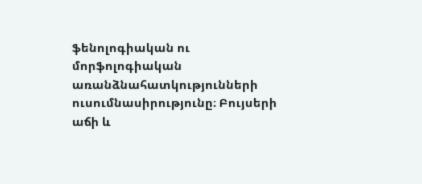ֆենոլոգիական ու մորֆոլոգիական առանձնահատկությունների ուսումնասիրությունը։ Բույսերի աճի և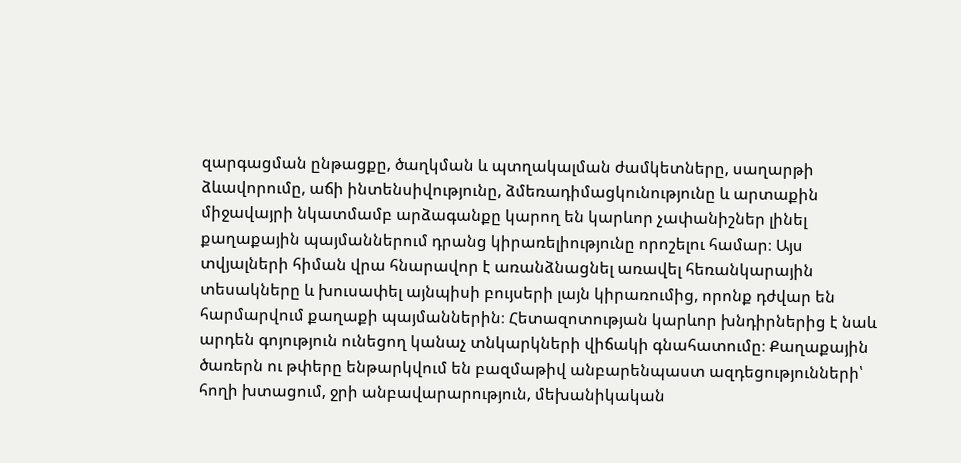զարգացման ընթացքը, ծաղկման և պտղակալման ժամկետները, սաղարթի ձևավորումը, աճի ինտենսիվությունը, ձմեռադիմացկունությունը և արտաքին միջավայրի նկատմամբ արձագանքը կարող են կարևոր չափանիշներ լինել քաղաքային պայմաններում դրանց կիրառելիությունը որոշելու համար։ Այս տվյալների հիման վրա հնարավոր է առանձնացնել առավել հեռանկարային տեսակները և խուսափել այնպիսի բույսերի լայն կիրառումից, որոնք դժվար են հարմարվում քաղաքի պայմաններին։ Հետազոտության կարևոր խնդիրներից է նաև արդեն գոյություն ունեցող կանաչ տնկարկների վիճակի գնահատումը։ Քաղաքային ծառերն ու թփերը ենթարկվում են բազմաթիվ անբարենպաստ ազդեցությունների՝ հողի խտացում, ջրի անբավարարություն, մեխանիկական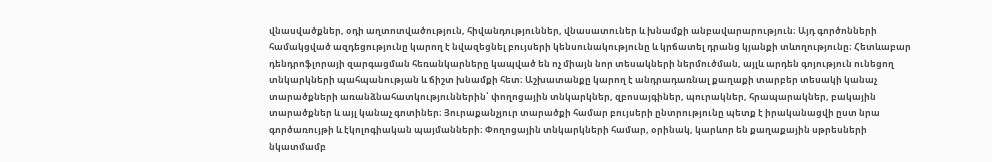վնասվածքներ, օդի աղտոտվածություն, հիվանդություններ, վնասատուներ և խնամքի անբավարարություն։ Այդ գործոնների համակցված ազդեցությունը կարող է նվազեցնել բույսերի կենսունակությունը և կրճատել դրանց կյանքի տևողությունը։ Հետևաբար դենդրոֆլորայի զարգացման հեռանկարները կապված են ոչ միայն նոր տեսակների ներմուծման, այլև արդեն գոյություն ունեցող տնկարկների պահպանության և ճիշտ խնամքի հետ։ Աշխատանքը կարող է անդրադառնալ քաղաքի տարբեր տեսակի կանաչ տարածքների առանձնահատկություններին՝ փողոցային տնկարկներ, զբոսայգիներ, պուրակներ, հրապարակներ, բակային տարածքներ և այլ կանաչ գոտիներ։ Յուրաքանչյուր տարածքի համար բույսերի ընտրությունը պետք է իրականացվի ըստ նրա գործառույթի և էկոլոգիական պայմանների։ Փողոցային տնկարկների համար, օրինակ, կարևոր են քաղաքային սթրեսների նկատմամբ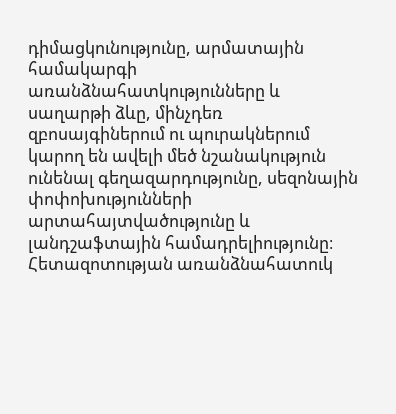դիմացկունությունը, արմատային համակարգի առանձնահատկությունները և սաղարթի ձևը, մինչդեռ զբոսայգիներում ու պուրակներում կարող են ավելի մեծ նշանակություն ունենալ գեղազարդությունը, սեզոնային փոփոխությունների արտահայտվածությունը և լանդշաֆտային համադրելիությունը։ Հետազոտության առանձնահատուկ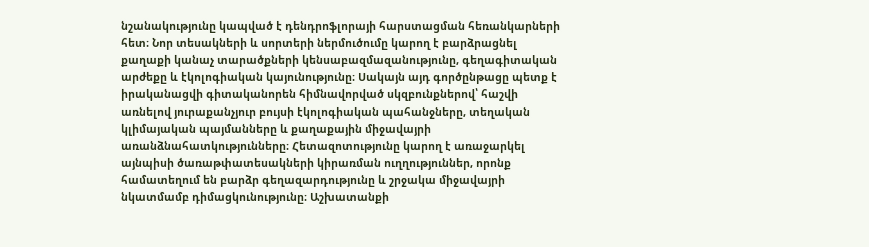նշանակությունը կապված է դենդրոֆլորայի հարստացման հեռանկարների հետ։ Նոր տեսակների և սորտերի ներմուծումը կարող է բարձրացնել քաղաքի կանաչ տարածքների կենսաբազմազանությունը, գեղագիտական արժեքը և էկոլոգիական կայունությունը։ Սակայն այդ գործընթացը պետք է իրականացվի գիտականորեն հիմնավորված սկզբունքներով՝ հաշվի առնելով յուրաքանչյուր բույսի էկոլոգիական պահանջները, տեղական կլիմայական պայմանները և քաղաքային միջավայրի առանձնահատկությունները։ Հետազոտությունը կարող է առաջարկել այնպիսի ծառաթփատեսակների կիրառման ուղղություններ, որոնք համատեղում են բարձր գեղազարդությունը և շրջակա միջավայրի նկատմամբ դիմացկունությունը։ Աշխատանքի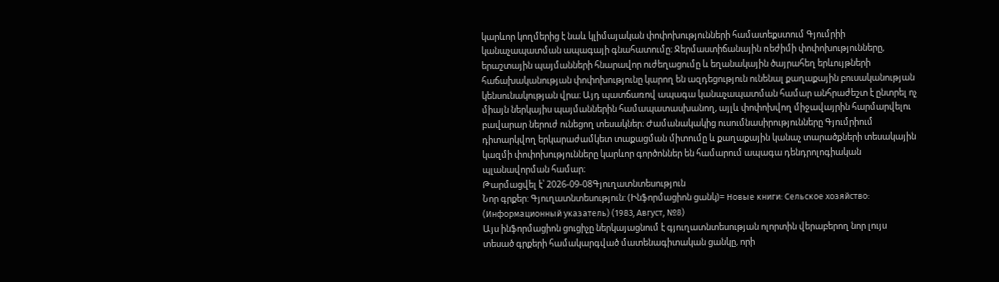կարևոր կողմերից է նաև կլիմայական փոփոխությունների համատեքստում Գյումրիի կանաչապատման ապագայի գնահատումը։ Ջերմաստիճանային ռեժիմի փոփոխությունները, երաշտային պայմանների հնարավոր ուժեղացումը և եղանակային ծայրահեղ երևույթների հաճախականության փոփոխությունը կարող են ազդեցություն ունենալ քաղաքային բուսականության կենսունակության վրա։ Այդ պատճառով ապագա կանաչապատման համար անհրաժեշտ է ընտրել ոչ միայն ներկայիս պայմաններին համապատասխանող, այլև փոփոխվող միջավայրին հարմարվելու բավարար ներուժ ունեցող տեսակներ։ Ժամանակակից ուսումնասիրությունները Գյումրիում դիտարկվող երկարաժամկետ տաքացման միտումը և քաղաքային կանաչ տարածքների տեսակային կազմի փոփոխությունները կարևոր գործոններ են համարում ապագա դենդրոլոգիական պլանավորման համար։
Թարմացվել է՝ 2026-09-08Գյուղատնտեսություն
Նոր գրքեր: Գյուղատնտեսություն: (Ինֆորմացիոն ցանկ)= Новые книги: Сельское хозяйство: (Информационный указатель) (1983, Август, №8)
Այս ինֆորմացիոն ցուցիչը ներկայացնում է գյուղատնտեսության ոլորտին վերաբերող նոր լույս տեսած գրքերի համակարգված մատենագիտական ցանկը, որի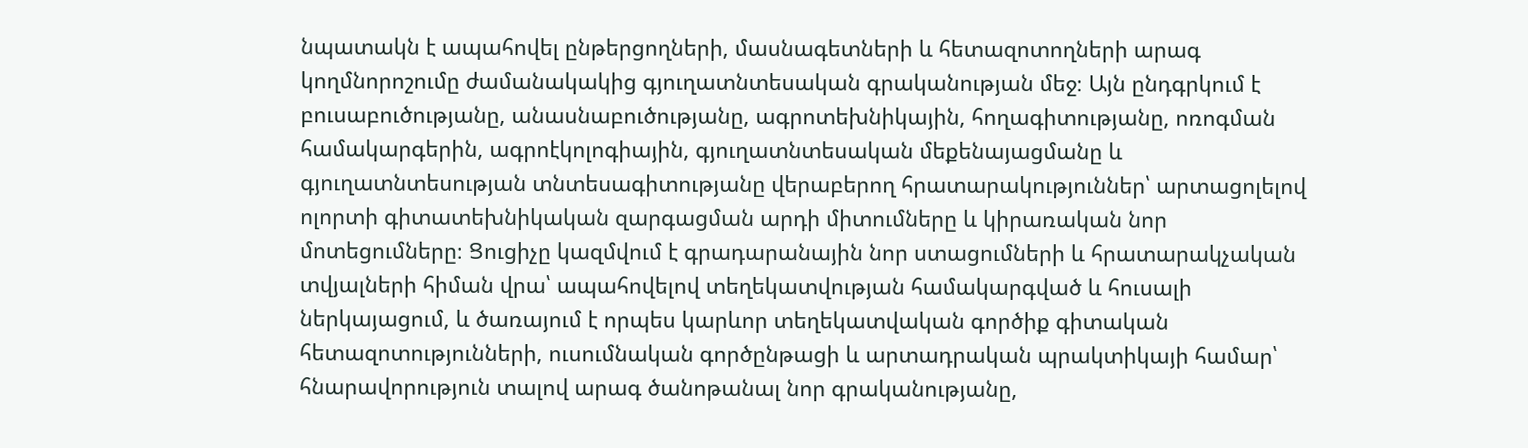նպատակն է ապահովել ընթերցողների, մասնագետների և հետազոտողների արագ կողմնորոշումը ժամանակակից գյուղատնտեսական գրականության մեջ։ Այն ընդգրկում է բուսաբուծությանը, անասնաբուծությանը, ագրոտեխնիկային, հողագիտությանը, ոռոգման համակարգերին, ագրոէկոլոգիային, գյուղատնտեսական մեքենայացմանը և գյուղատնտեսության տնտեսագիտությանը վերաբերող հրատարակություններ՝ արտացոլելով ոլորտի գիտատեխնիկական զարգացման արդի միտումները և կիրառական նոր մոտեցումները։ Ցուցիչը կազմվում է գրադարանային նոր ստացումների և հրատարակչական տվյալների հիման վրա՝ ապահովելով տեղեկատվության համակարգված և հուսալի ներկայացում, և ծառայում է որպես կարևոր տեղեկատվական գործիք գիտական հետազոտությունների, ուսումնական գործընթացի և արտադրական պրակտիկայի համար՝ հնարավորություն տալով արագ ծանոթանալ նոր գրականությանը,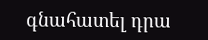գնահատել դրա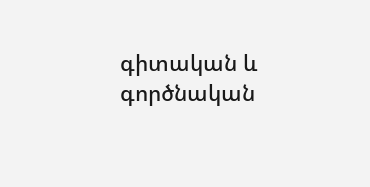գիտական և գործնական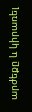արժեքը և կիրառել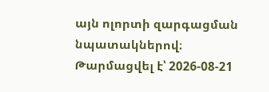այն ոլորտի զարգացման նպատակներով։
Թարմացվել է՝ 2026-08-21